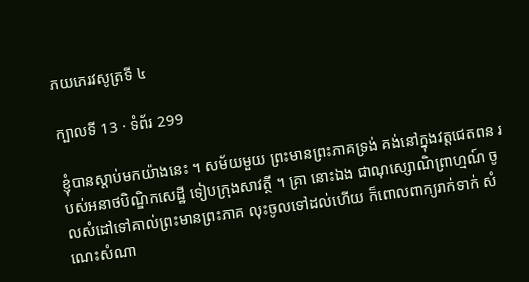ភយភេរវសូត្រទី ៤

ក្បាលទី 13 · ទំព័រ 299

ខ្ញុំបានស្តាប់មកយ៉ាងនេះ ។ សម័យមួយ ព្រះមានព្រះភាគទ្រង់ គង់នៅក្នុងវត្តជេតពន របស់អនាថបិណ្ឌិកសេដ្ឋី ទៀបក្រុងសាវត្ថី ។ គ្រា នោះឯង ជាណុស្សោណិព្រាហ្មណ៍ ចូលសំដៅទៅគាល់ព្រះមានព្រះភាគ លុះចូលទៅដល់ហើយ ក៏ពោលពាក្យរាក់ទាក់ សំណេះសំណា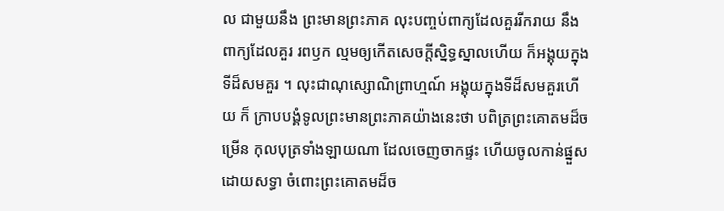ល ជាមួយនឹង ព្រះមានព្រះភាគ លុះបញ្ចប់ពាក្យដែលគួររីករាយ នឹងពាក្យដែលគួរ រពឫក ល្មមឲ្យកើតសេចក្តីស្និទ្ធស្នាលហើយ ក៏អង្គុយក្នុងទីដ៏សមគួរ ។ លុះជាណុស្សោណិព្រាហ្មណ៍ អង្គុយក្នុងទីដ៏សមគួរហើយ ក៏ ក្រាបបង្គំទូលព្រះមានព្រះភាគយ៉ាងនេះថា បពិត្រព្រះគោតមដ៏ចម្រើន កុលបុត្រទាំងឡាយណា ដែលចេញចាកផ្ទះ ហើយចូលកាន់ផ្នួសដោយសទ្ធា ចំពោះព្រះគោតមដ៏ច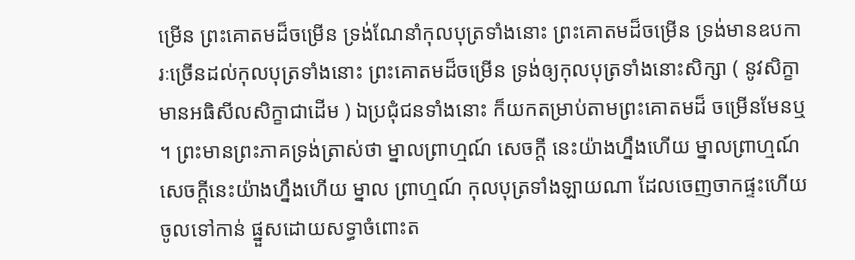ម្រើន ព្រះគោតមដ៏ចម្រើន ទ្រង់ណែនាំកុលបុត្រទាំងនោះ ព្រះគោតមដ៏ចម្រើន ទ្រង់មានឧបការៈច្រើនដល់កុលបុត្រទាំងនោះ ព្រះគោតមដ៏ចម្រើន ទ្រង់ឲ្យកុលបុត្រទាំងនោះសិក្សា ( នូវសិក្ខា មានអធិសីលសិក្ខាជាដើម ) ឯប្រជុំជនទាំងនោះ ក៏យកតម្រាប់តាមព្រះគោតមដ៏ ចម្រើនមែនឬ ។ ព្រះមានព្រះភាគទ្រង់ត្រាស់ថា ម្នាលព្រាហ្មណ៍ សេចក្តី នេះយ៉ាងហ្នឹងហើយ ម្នាលព្រាហ្មណ៍ សេចក្តីនេះយ៉ាងហ្នឹងហើយ ម្នាល ព្រាហ្មណ៍ កុលបុត្រទាំងឡាយណា ដែលចេញចាកផ្ទះហើយ ចូលទៅកាន់ ផ្នួសដោយសទ្ធាចំពោះត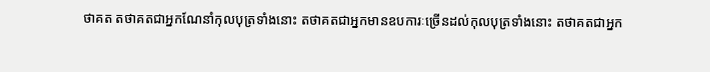ថាគត តថាគតជាអ្នកណែនាំកុលបុត្រទាំងនោះ តថាគតជាអ្នកមានឧបការៈច្រើនដល់កុលបុត្រទាំងនោះ តថាគតជាអ្នក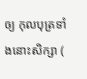ឲ្យ កុលបុត្រទាំងនោះសិក្សា (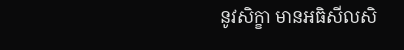នូវសិក្ខា មានអធិសីលសិ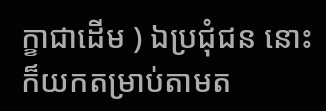ក្ខាជាដើម ) ឯប្រជុំជន នោះក៏យកតម្រាប់តាមត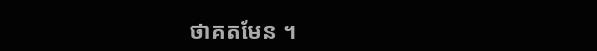ថាគតមែន ។